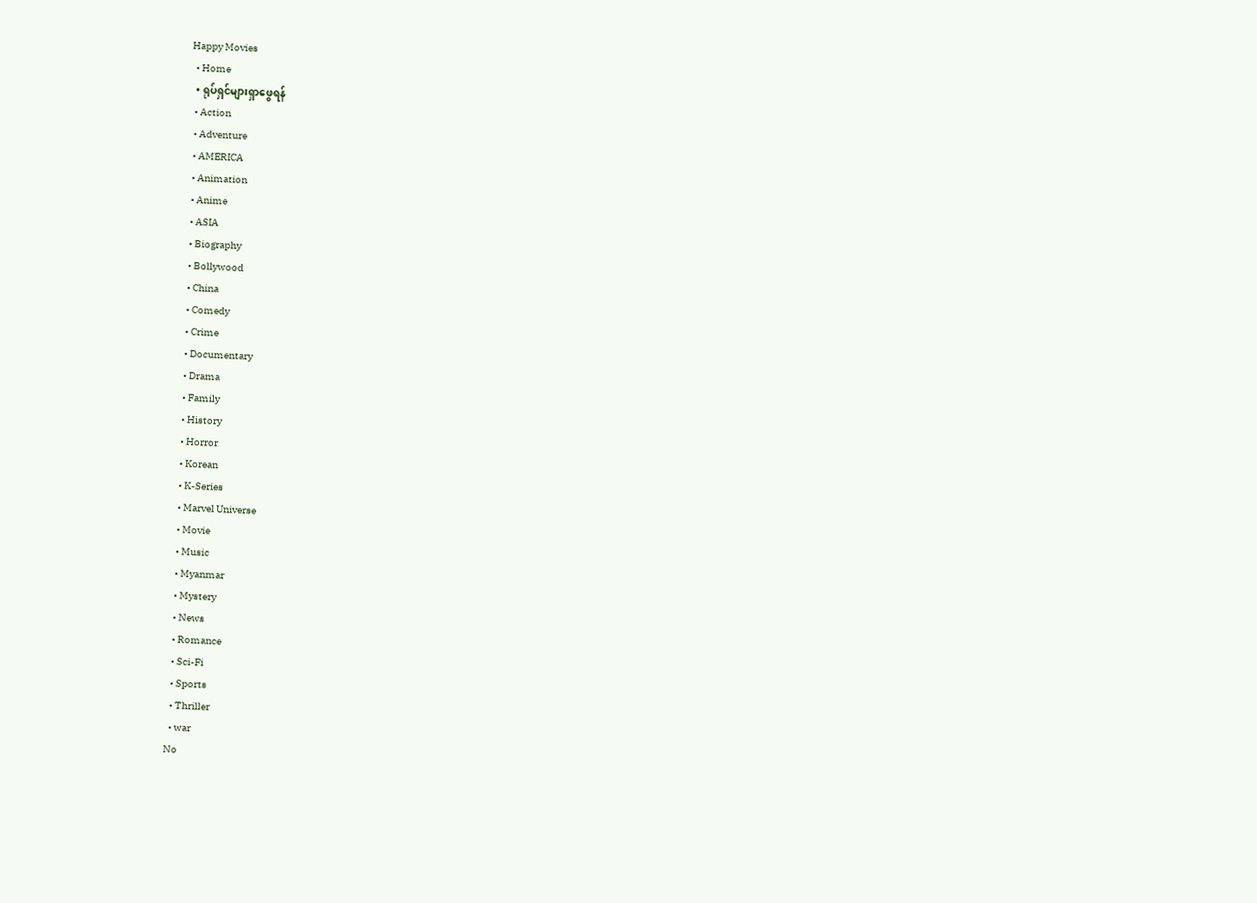Happy Movies
  • Home
  • ရုပ်ရှင်များရှာဖွေရန်
  • Action
  • Adventure
  • AMERICA
  • Animation
  • Anime
  • ASIA
  • Biography
  • Bollywood
  • China
  • Comedy
  • Crime
  • Documentary
  • Drama
  • Family
  • History
  • Horror
  • Korean
  • K-Series
  • Marvel Universe
  • Movie
  • Music
  • Myanmar
  • Mystery
  • News
  • Romance
  • Sci-Fi
  • Sports
  • Thriller
  • war
No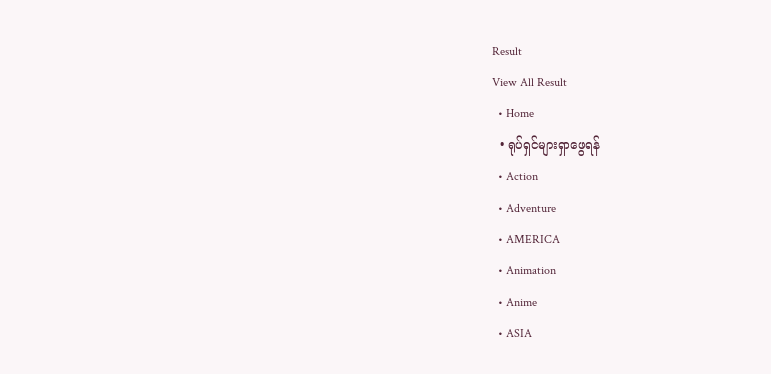Result
View All Result
  • Home
  • ရုပ်ရှင်များရှာဖွေရန်
  • Action
  • Adventure
  • AMERICA
  • Animation
  • Anime
  • ASIA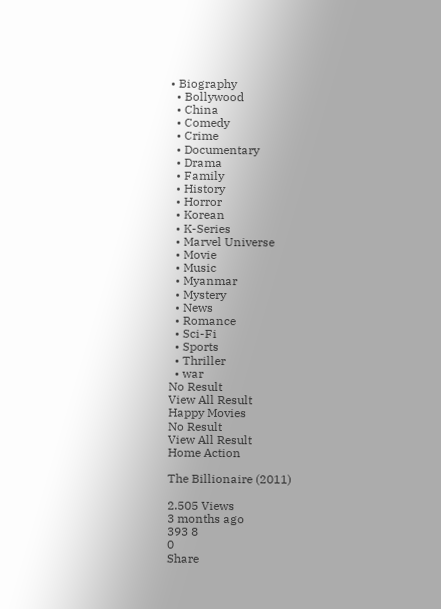• Biography
  • Bollywood
  • China
  • Comedy
  • Crime
  • Documentary
  • Drama
  • Family
  • History
  • Horror
  • Korean
  • K-Series
  • Marvel Universe
  • Movie
  • Music
  • Myanmar
  • Mystery
  • News
  • Romance
  • Sci-Fi
  • Sports
  • Thriller
  • war
No Result
View All Result
Happy Movies
No Result
View All Result
Home Action

The Billionaire (2011)

2.505 Views
3 months ago
393 8
0
Share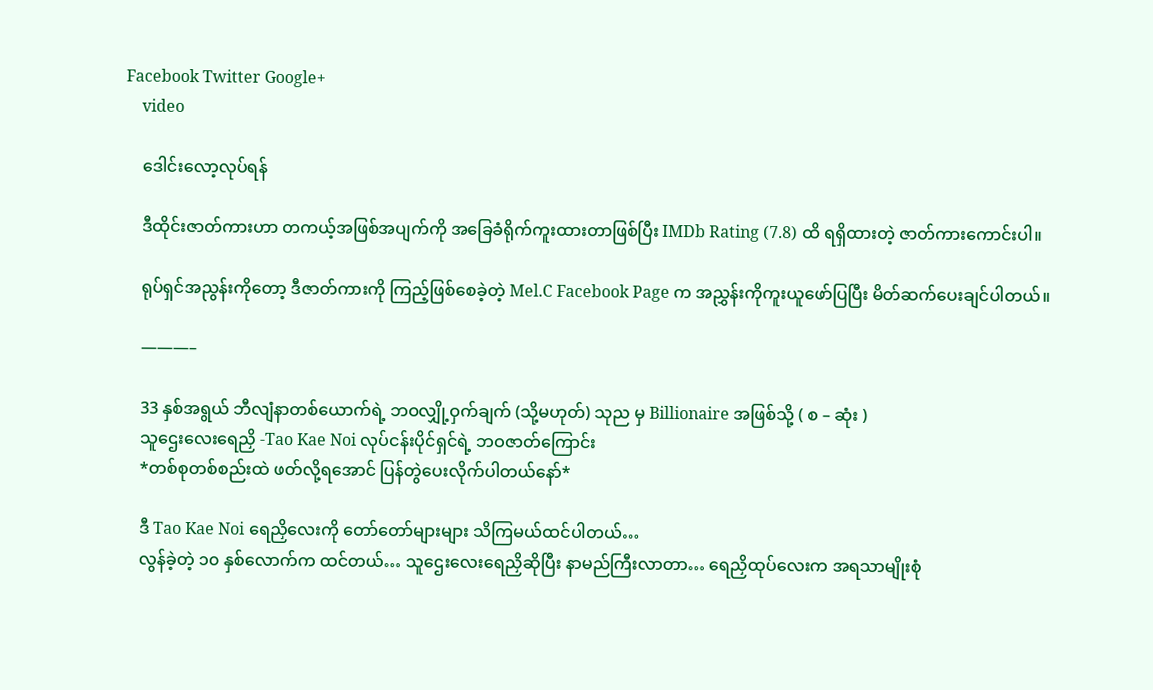Facebook Twitter Google+
    video

    ဒေါင်းလော့လုပ်ရန်

    ဒီထိုင်းဇာတ်ကားဟာ တကယ့်အဖြစ်အပျက်ကို အခြေခံရိုက်ကူးထားတာဖြစ်ပြီး IMDb Rating (7.8) ထိ ရရှိထားတဲ့ ဇာတ်ကားကောင်းပါ။

    ရုပ်ရှင်အညွန်းကိုတော့ ဒီဇာတ်ကားကို ကြည့်ဖြစ်စေခဲ့တဲ့ Mel.C Facebook Page က အညွှန်းကိုကူးယူဖော်ပြပြီး မိတ်ဆက်ပေးချင်ပါတယ်။

    ———–

    33 နှစ်အရွယ် ဘီလျံနာတစ်ယောက်ရဲ့ ဘဝလျှို့ဝှက်ချက် (သို့မဟုတ်) သုည မှ Billionaire အဖြစ်သို့ ( စ – ဆုံး )
    သူဌေးလေးရေညှိ -Tao Kae Noi လုပ်ငန်းပိုင်ရှင်ရဲ့ ဘဝဇာတ်ကြောင်း
    *တစ်စုတစ်စည်းထဲ ဖတ်လို့ရအောင် ပြန်တွဲပေးလိုက်ပါတယ်နော်*

    ဒီ Tao Kae Noi ရေညှိလေးကို တော်တော်များများ သိကြမယ်ထင်ပါတယ်…
    လွန်ခဲ့တဲ့ ၁၀ နှစ်လောက်က ထင်တယ်… သူဌေးလေးရေညှိဆိုပြီး နာမည်ကြီးလာတာ… ရေညှိထုပ်လေးက အရသာမျိုးစုံ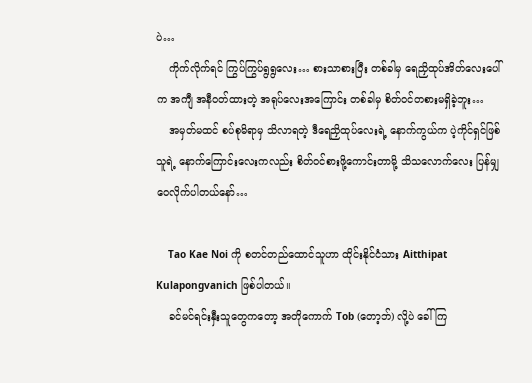ပဲ…
    ကိုက်လိုက်ရင် ကြွပ်ကြွပ်ရွရွလေး… စားသာစားပြီး တစ်ခါမှ ရေညှိထုပ်အိတ်လေးပေါ်က အကျီ အနီဝတ်ထားတဲ့ အရုပ်လေးအကြောင်း တစ်ခါမှ စိတ်ဝင်တစားမရှိခဲ့ဘူး…
    အမှတ်မထင် စပ်စုမိရာမှ သိလာရတဲ့ ဒီရေညှိထုပ်လေးရဲ့ နောက်ကွယ်က ပဲ့ကိုင်ရှင်ဖြစ်သူရဲ့ နောက်ကြောင်းလေးကလည်း စိတ်ဝင်စားဖို့ကောင်းတာမို့ သိသလောက်လေး ပြန်မျှဝေလိုက်ပါတယ်နော်…

    Tao Kae Noi ကို စတင်တည်ထောင်သူဟာ ထိုင်းနိုင်ငံသား Aitthipat Kulapongvanich ဖြစ်ပါတယ်။
    ခင်မင်ရင်းနှီးသူတွေကတော့ အတိုကောက် Tob (တော့ဘ်) လို့ပဲ ခေါ်ကြ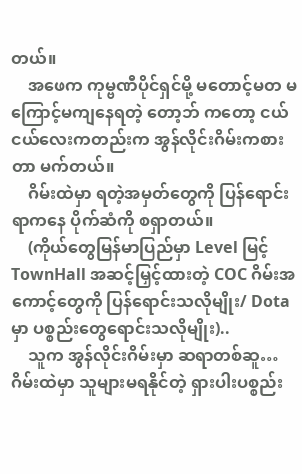တယ်။
    အဖေက ကုမ္ဗဏီပိုင်ရှင်မို့ မတောင့်မတ မကြောင့်မကျနေရတဲ့ တော့ဘ် ကတော့ ငယ်ငယ်လေးကတည်းက အွန်လိုင်းဂိမ်းကစားတာ မက်တယ်။
    ဂိမ်းထဲမှာ ရတဲ့အမှတ်တွေကို ပြန်ရောင်းရာကနေ ပိုက်ဆံကို စရှာတယ်။
    (ကိုယ်တွေမြန်မာပြည်မှာ Level မြင့် TownHall အဆင့်မြှင့်ထားတဲ့ COC ဂိမ်းအကောင့်တွေကို ပြန်ရောင်းသလိုမျိုး/ Dota မှာ ပစ္စည်းတွေရောင်းသလိုမျိုး)..
    သူက အွန်လိုင်းဂိမ်းမှာ ဆရာတစ်ဆူ… ဂိမ်းထဲမှာ သူများမရနိုင်တဲ့ ရှားပါးပစ္စည်း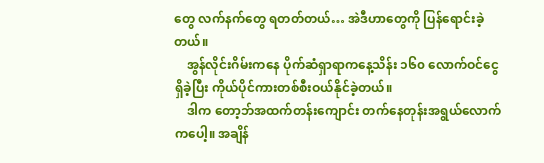တွေ လက်နက်တွေ ရတတ်တယ်… အဲဒီဟာတွေကို ပြန်ရောင်းခဲ့တယ်။
    အွန်လိုင်းဂိမ်းကနေ ပိုက်ဆံရှာရာကနေ့သိန်း ၁၆၀ လောက်ဝင်ငွေရှိခဲ့ပြီး ကိုယ်ပိုင်ကားတစ်စီးဝယ်နိုင်ခဲ့တယ်။
    ဒါက တော့ဘ်အထက်တန်းကျောင်း တက်နေတုန်းအရွယ်လောက်ကပေါ့။ အချိန်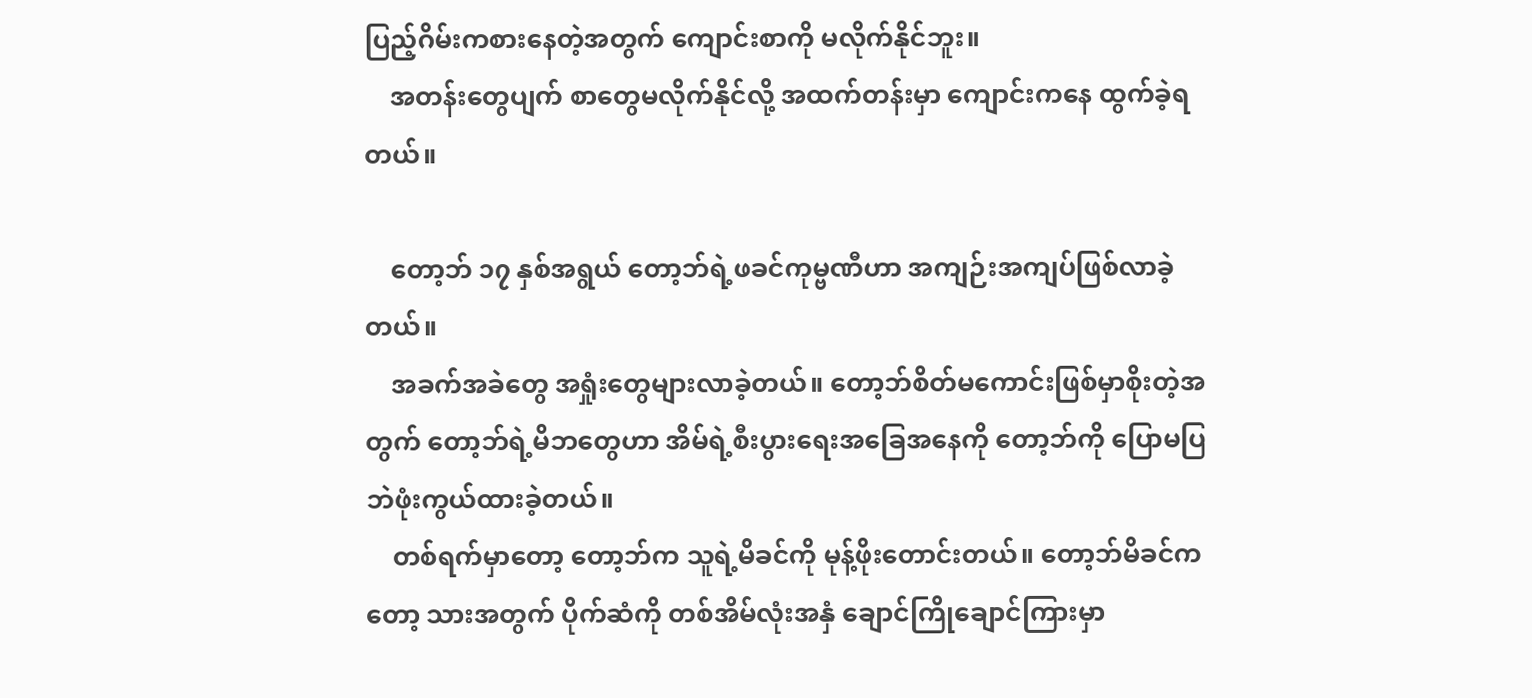ပြည့်ဂိမ်းကစားနေတဲ့အတွက် ကျောင်းစာကို မလိုက်နိုင်ဘူး။
    အတန်းတွေပျက် စာတွေမလိုက်နိုင်လို့ အထက်တန်းမှာ ကျောင်းကနေ ထွက်ခဲ့ရတယ်။

    တော့ဘ် ၁၇ နှစ်အရွယ် တော့ဘ်ရဲ့ဖခင်ကုမ္ဗဏီဟာ အကျဉ်းအကျပ်ဖြစ်လာခဲ့တယ်။
    အခက်အခဲတွေ အရှုံးတွေများလာခဲ့တယ်။ တော့ဘ်စိတ်မကောင်းဖြစ်မှာစိုးတဲ့အတွက် တော့ဘ်ရဲ့မိဘတွေဟာ အိမ်ရဲ့စီးပွားရေးအခြေအနေကို တော့ဘ်ကို ပြောမပြဘဲဖုံးကွယ်ထားခဲ့တယ်။
    တစ်ရက်မှာတော့ တော့ဘ်က သူရဲ့မိခင်ကို မုန့်ဖိုးတောင်းတယ်။ တော့ဘ်မိခင်ကတော့ သားအတွက် ပိုက်ဆံကို တစ်အိမ်လုံးအနှံ ချောင်ကြိုချောင်ကြားမှာ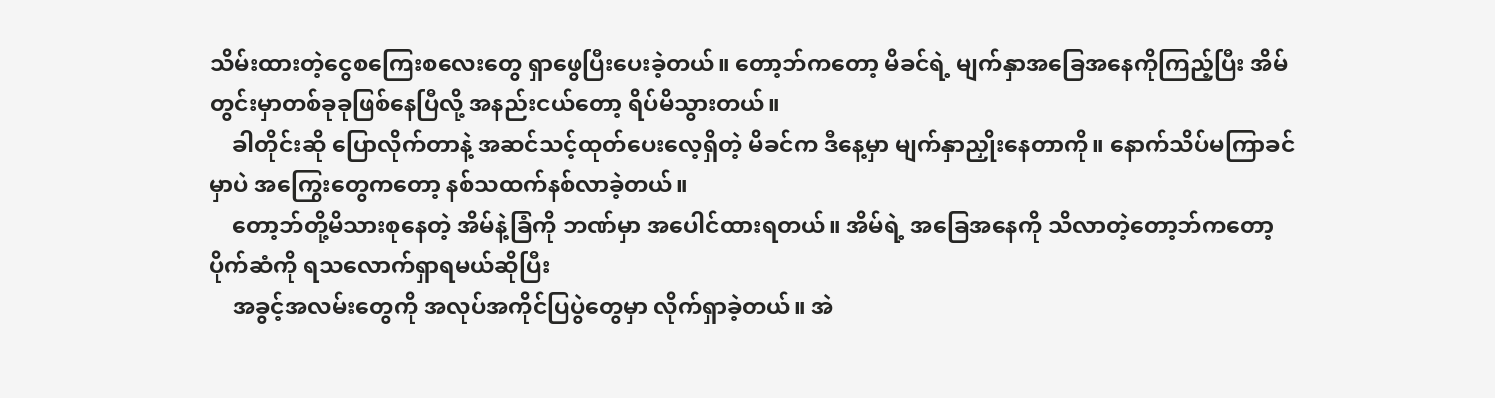သိမ်းထားတဲ့ငွေစကြေးစလေးတွေ ရှာဖွေပြီးပေးခဲ့တယ်။ တော့ဘ်ကတော့ မိခင်ရဲ့ မျက်နှာအခြေအနေကိုကြည့်ပြီး အိမ်တွင်းမှာတစ်ခုခုဖြစ်နေပြီလို့ အနည်းငယ်တော့ ရိပ်မိသွားတယ်။
    ခါတိုင်းဆို ပြောလိုက်တာနဲ့ အဆင်သင့်ထုတ်ပေးလေ့ရှိတဲ့ မိခင်က ဒီနေ့မှာ မျက်နှာညှိုးနေတာကို။ နောက်သိပ်မကြာခင်မှာပဲ အကြွေးတွေကတော့ နစ်သထက်နစ်လာခဲ့တယ်။
    တော့ဘ်တို့မိသားစုနေတဲ့ အိမ်နဲ့ခြံကို ဘဏ်မှာ အပေါင်ထားရတယ်။ အိမ်ရဲ့ အခြေအနေကို သိလာတဲ့တော့ဘ်ကတော့ ပိုက်ဆံကို ရသလောက်ရှာရမယ်ဆိုပြီး
    အခွင့်အလမ်းတွေကို အလုပ်အကိုင်ပြပွဲတွေမှာ လိုက်ရှာခဲ့တယ်။ အဲ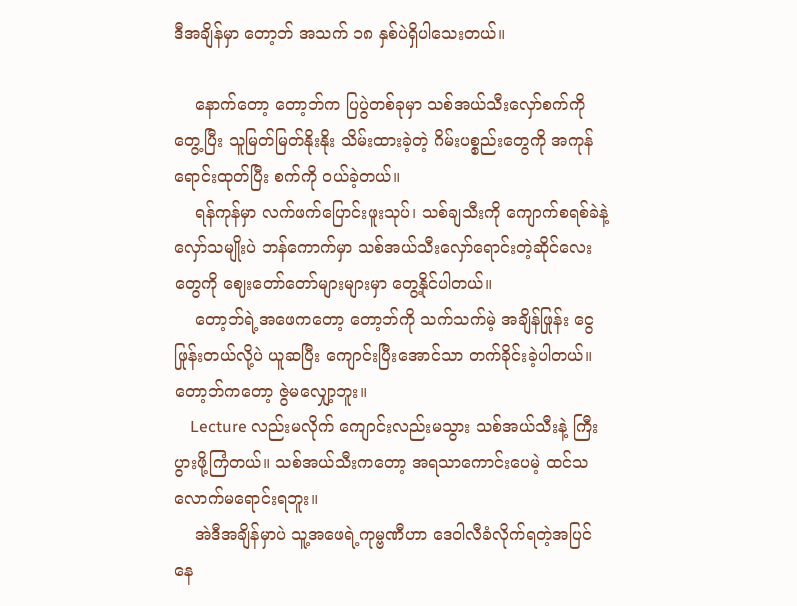ဒီအချိန်မှာ တော့ဘ် အသက် ၁၈ နှစ်ပဲရှိပါသေးတယ်။

    နောက်တော့ တော့ဘ်က ပြပွဲတစ်ခုမှာ သစ်အယ်သီးလှော်စက်ကို တွေ့ပြီး သူမြတ်မြတ်နိုးနိုး သိမ်းထားခဲ့တဲ့ ဂိမ်းပစ္စည်းတွေကို အကုန်ရောင်းထုတ်ပြီး စက်ကို ဝယ်ခဲ့တယ်။
    ရန်ကုန်မှာ လက်ဖက်ပြောင်းဖူးသုပ်၊ သစ်ချသီးကို ကျောက်စရစ်ခဲနဲ့လှော်သမျိုးပဲ ဘန်ကောက်မှာ သစ်အယ်သီးလှော်ရောင်းတဲ့ဆိုင်လေးတွေကို ဈေးတော်တော်များများမှာ တွေ့နိုင်ပါတယ်။
    တော့ဘ်ရဲ့အဖေကတော့ တော့ဘ်ကို သက်သက်မဲ့ အချိန်ဖြုန်း ငွေဖြုန်းတယ်လို့ပဲ ယူဆပြီး ကျောင်းပြီးအောင်သာ တက်ခိုင်းခဲ့ပါတယ်။ တော့ဘ်ကတော့ ဇွဲမလျှော့ဘူး။
    Lecture လည်းမလိုက် ကျောင်းလည်းမသွား သစ်အယ်သီးနဲ့ ကြီးပွားဖို့ကြံတယ်။ သစ်အယ်သီးကတော့ အရသာကောင်းပေမဲ့ ထင်သလောက်မရောင်းရဘူး။
    အဲဒီအချိန်မှာပဲ သူ့အဖေရဲ့ကုမ္ဗဏီဟာ ဒေဝါလီခံလိုက်ရတဲ့အပြင် နေ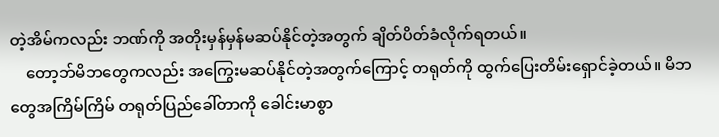တဲ့အိမ်ကလည်း ဘဏ်ကို အတိုးမှန်မှန်မဆပ်နိုင်တဲ့အတွက် ချိတ်ပိတ်ခံလိုက်ရတယ်။
    တော့ဘ်မိဘတွေကလည်း အကြွေးမဆပ်နိုင်တဲ့အတွက်ကြောင့် တရုတ်ကို ထွက်ပြေးတိမ်းရှောင်ခဲ့တယ်။ မိဘတွေအကြိမ်ကြိမ် တရုတ်ပြည်ခေါ်တာကို ခေါင်းမာစွာ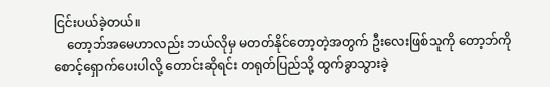ငြင်းပယ်ခဲ့တယ်။
    တော့ဘ်အမေဟာလည်း ဘယ်လိုမှ မတတ်နိုင်တော့တဲ့အတွက် ဦးလေးဖြစ်သူကို တော့ဘ်ကို စောင့်ရှောက်ပေးပါလို့ တောင်းဆိုရင်း တရုတ်ပြည်သို့ ထွက်ခွာသွားခဲ့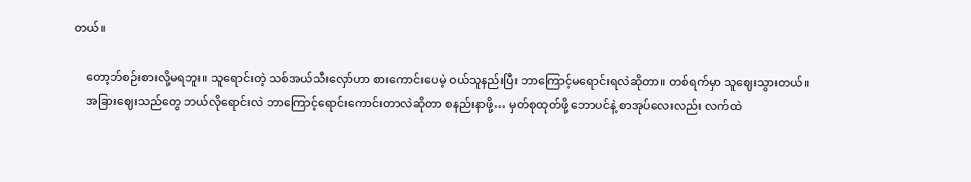တယ်။

    တော့ဘ်စဉ်းစားလို့မရဘူး။ သူရောင်းတဲ့ သစ်အယ်သီးလှော်ဟာ စားကောင်းပေမဲ့ ဝယ်သူနည်းပြီး ဘာကြောင့်မရောင်းရလဲဆိုတာ။ တစ်ရက်မှာ သူဈေးသွားတယ်။
    အခြားဈေးသည်တွေ ဘယ်လိုရောင်းလဲ ဘာကြောင့်ရောင်းကောင်းတာလဲဆိုတာ စနည်းနာဖို့… မှတ်စုထုတ်ဖို့ ဘောပင်နဲ့ စာအုပ်လေးလည်း လက်ထဲ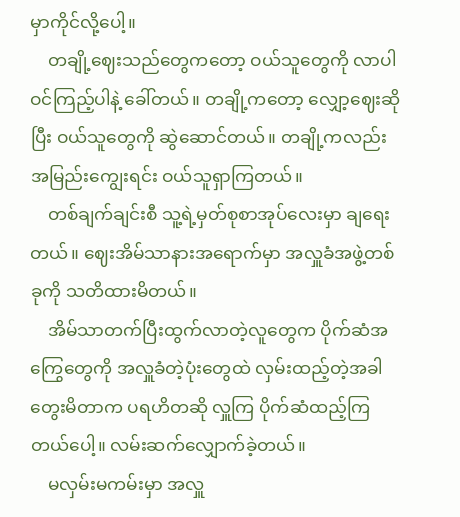မှာကိုင်လို့ပေါ့။
    တချို့ဈေးသည်တွေကတော့ ဝယ်သူတွေကို လာပါ ဝင်ကြည့်ပါနဲ့ ခေါ်တယ်။ တချို့ကတော့ လျှော့ဈေးဆိုပြီး ဝယ်သူတွေကို ဆွဲဆောင်တယ်။ တချို့ကလည်း အမြည်းကျွေးရင်း ဝယ်သူရှာကြတယ်။
    တစ်ချက်ချင်းစီ သူ့ရဲ့မှတ်စုစာအုပ်လေးမှာ ချရေးတယ်။ ဈေးအိမ်သာနားအရောက်မှာ အလှူခံအဖွဲ့တစ်ခုကို သတိထားမိတယ်။
    အိမ်သာတက်ပြီးထွက်လာတဲ့လူတွေက ပိုက်ဆံအကြွေတွေကို အလှူခံတဲ့ပုံးတွေထဲ လှမ်းထည့်တဲ့အခါ တွေးမိတာက ပရဟိတဆို လှူကြ ပိုက်ဆံထည့်ကြတယ်ပေါ့။ လမ်းဆက်လျှောက်ခဲ့တယ်။
    မလှမ်းမကမ်းမှာ အလှူ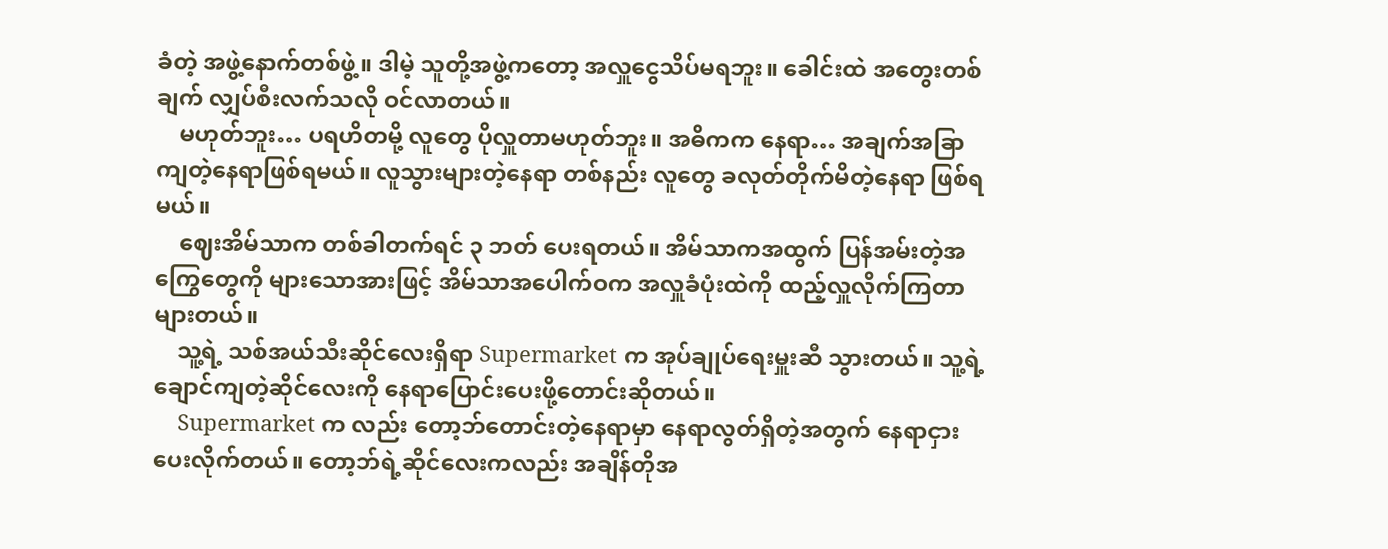ခံတဲ့ အဖွဲ့နောက်တစ်ဖွဲ့။ ဒါမဲ့ သူတို့အဖွဲ့ကတော့ အလှူငွေသိပ်မရဘူး။ ခေါင်းထဲ အတွေးတစ်ချက် လျှပ်စီးလက်သလို ဝင်လာတယ်။
    မဟုတ်ဘူး… ပရဟိတမို့ လူတွေ ပိုလှူတာမဟုတ်ဘူး။ အဓိကက နေရာ… အချက်အခြာကျတဲ့နေရာဖြစ်ရမယ်။ လူသွားများတဲ့နေရာ တစ်နည်း လူတွေ ခလုတ်တိုက်မိတဲ့နေရာ ဖြစ်ရမယ်။
    ဈေးအိမ်သာက တစ်ခါတက်ရင် ၃ ဘတ် ပေးရတယ်။ အိမ်သာကအထွက် ပြန်အမ်းတဲ့အကြွေတွေကို များသောအားဖြင့် အိမ်သာအပေါက်ဝက အလှူခံပုံးထဲကို ထည့်လှူလိုက်ကြတာများတယ်။
    သူ့ရဲ့ သစ်အယ်သီးဆိုင်လေးရှိရာ Supermarket က အုပ်ချုပ်ရေးမှူးဆီ သွားတယ်။ သူ့ရဲ့ ချောင်ကျတဲ့ဆိုင်လေးကို နေရာပြောင်းပေးဖို့တောင်းဆိုတယ်။
    Supermarket က လည်း တော့ဘ်တောင်းတဲ့နေရာမှာ နေရာလွတ်ရှိတဲ့အတွက် နေရာငှားပေးလိုက်တယ်။ တော့ဘ်ရဲ့ဆိုင်လေးကလည်း အချိန်တိုအ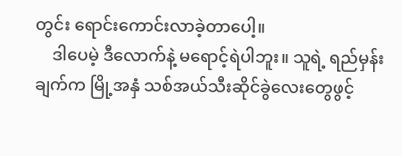တွင်း ရောင်းကောင်းလာခဲ့တာပေါ့။
    ဒါပေမဲ့ ဒီလောက်နဲ့ မရောင့်ရဲပါဘူး။ သူရဲ့ ရည်မှန်းချက်က မြို့အနှံ သစ်အယ်သီးဆိုင်ခွဲလေးတွေဖွင့်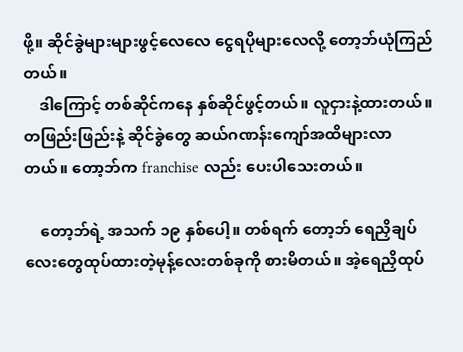ဖို့။ ဆိုင်ခွဲများများဖွင့်လေလေ ငွေရပိုများလေလို့ တော့ဘ်ယုံကြည်တယ်။
    ဒါကြောင့် တစ်ဆိုင်ကနေ နှစ်ဆိုင်ဖွင့်တယ်။ လူငှားနဲ့ထားတယ်။ တဖြည်းဖြည်းနဲ့ ဆိုင်ခွဲတွေ ဆယ်ဂဏန်းကျော်အထိများလာတယ်။ တော့ဘ်က franchise လည်း ပေးပါသေးတယ်။

    တော့ဘ်ရဲ့ အသက် ၁၉ နှစ်ပေါ့။ တစ်ရက် တော့ဘ် ရေညှိချပ်လေးတွေထုပ်ထားတဲ့မုန့်လေးတစ်ခုကို စားမိတယ်။ အဲ့ရေညှိထုပ်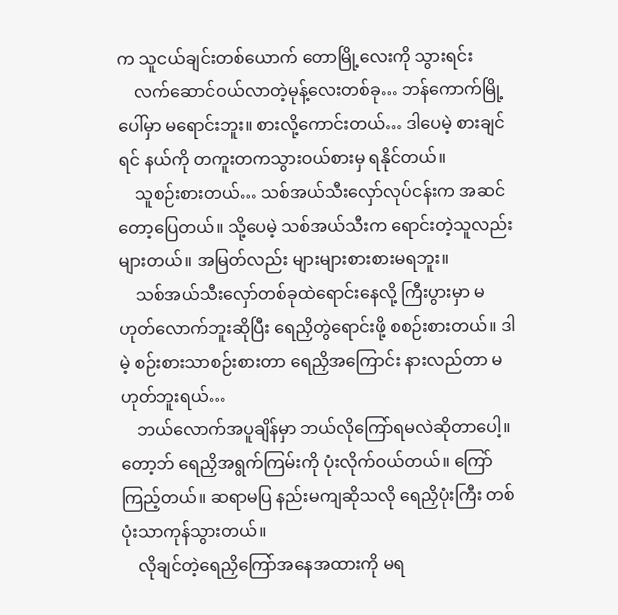က သူငယ်ချင်းတစ်ယောက် တောမြို့လေးကို သွားရင်း
    လက်ဆောင်ဝယ်လာတဲ့မုန့်လေးတစ်ခု… ဘန်ကောက်မြို့ပေါ်မှာ မရောင်းဘူး။ စားလို့ကောင်းတယ်… ဒါပေမဲ့ စားချင်ရင် နယ်ကို တကူးတကသွားဝယ်စားမှ ရနိုင်တယ်။
    သူစဉ်းစားတယ်… သစ်အယ်သီးလှော်လုပ်ငန်းက အဆင်တော့ပြေတယ်။ သို့ပေမဲ့ သစ်အယ်သီးက ရောင်းတဲ့သူလည်း များတယ်။ အမြတ်လည်း များများစားစားမရဘူး။
    သစ်အယ်သီးလှော်တစ်ခုထဲရောင်းနေလို့ ကြီးပွားမှာ မဟုတ်လောက်ဘူးဆိုပြီး ရေညှိတွဲရောင်းဖို့ စစဉ်းစားတယ်။ ဒါမဲ့ စဉ်းစားသာစဉ်းစားတာ ရေညှိအကြောင်း နားလည်တာ မဟုတ်ဘူးရယ်…
    ဘယ်လောက်အပူချိန်မှာ ဘယ်လိုကြော်ရမလဲဆိုတာပေါ့။ တော့ဘ် ရေညှိအရွက်ကြမ်းကို ပုံးလိုက်ဝယ်တယ်။ ကြော်ကြည့်တယ်။ ဆရာမပြ နည်းမကျဆိုသလို ရေညှိပုံးကြီး တစ်ပုံးသာကုန်သွားတယ်။
    လိုချင်တဲ့ရေညှိကြော်အနေအထားကို မရ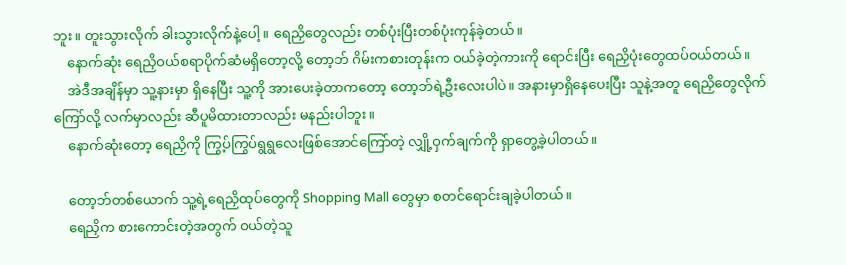ဘူး။ တူးသွားလိုက် ခါးသွားလိုက်နဲ့ပေါ့။ ရေညှိတွေလည်း တစ်ပုံးပြီးတစ်ပုံးကုန်ခဲ့တယ်။
    နောက်ဆုံး ရေညှိဝယ်စရာပိုက်ဆံမရှိတော့လို့ တော့ဘ် ဂိမ်းကစားတုန်းက ဝယ်ခဲ့တဲ့ကားကို ရောင်းပြီး ရေညှိပုံးတွေထပ်ဝယ်တယ်။
    အဲဒီအချိန်မှာ သူ့နားမှာ ရှိနေပြီး သူ့ကို အားပေးခဲ့တာကတော့ တော့ဘ်ရဲ့ဦးလေးပါပဲ။ အနားမှာရှိနေပေးပြီး သူနဲ့အတူ ရေညှိတွေလိုက်ကြော်လို့ လက်မှာလည်း ဆီပူမိထားတာလည်း မနည်းပါဘူး။
    နောက်ဆုံးတော့ ရေညှိကို ကြွ့ပ်ကြွပ်ရွရွလေးဖြစ်အောင်ကြော်တဲ့ လျှို့ဝှက်ချက်ကို ရှာတွေ့ခဲ့ပါတယ်။

    တော့ဘ်တစ်ယောက် သူ့ရဲ့ရေညှိထုပ်တွေကို Shopping Mall တွေမှာ စတင်ရောင်းချခဲ့ပါတယ်။
    ရေညှိက စားကောင်းတဲ့အတွက် ဝယ်တဲ့သူ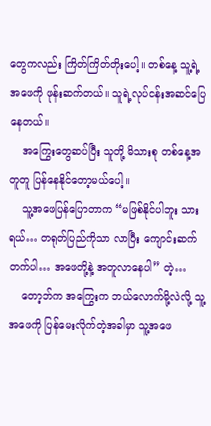တွေကလည်း ကြိတ်ကြိတ်တိုးပေါ့။ တစ်နေ့ သူ့ရဲ့အဖေကို ဖုန်းဆက်တယ်။ သူရဲ့လုပ်ငန်းအဆင်ပြေနေတယ်။
    အကြွေးတွေဆပ်ပြီး သူတို့ မိသားစု တစ်နေ့အတူတူ ပြန်နေနိုင်တော့မယ်ပေါ့။
    သူ့အဖေပြန်ပြောတာက “မဖြစ်နိုင်ပါဘူး သားရယ်… တရုတ်ပြည်ကိုသာ လာပြီး ကျောင်းဆက်တက်ပါ… အဖေတို့နဲ့ အတူလာနေပါ” တဲ့…
    တော့ဘ်က အကြွေးက ဘယ်လောက်မို့လဲလို့ သူ့အဖေကို ပြန်မေးလိုက်တဲ့အခါမှာ သူ့အဖေ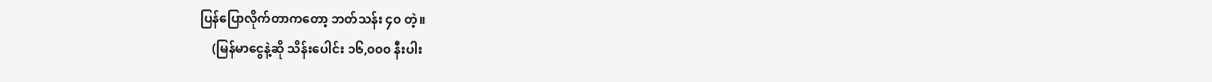ပြန်ပြောလိုက်တာကတော့ ဘတ်သန်း ၄၀ တဲ့။
    (မြန်မာငွေနဲ့ဆို သိန်းပေါင်း ၁၆,၀၀၀ နီးပါး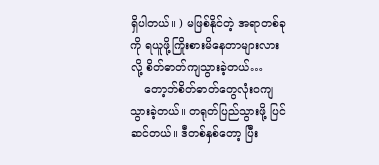ရှိပါတယ်။ ) မဖြစ်နိုင်တဲ့ အရာတစ်ခုကို ရယူဖို့ကြိုးစားမိနေတာများလားလို့ စိတ်ဓာတ်ကျသွားခဲ့တယ်…
    တော့ဘ်စိတ်ဓာတ်တွေလုံးဝကျသွားခဲ့တယ်။ တရုတ်ပြည်သွားဖို့ ပြင်ဆင်တယ်။ ဒီတစ်နှစ်တော့ ပြီး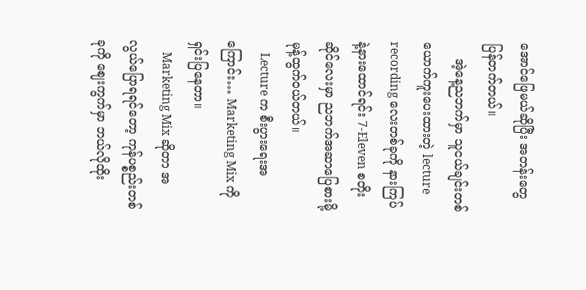အောင်ဖြေမယ်ဆိုပြီး အတန်းတွေ ပြန်တက်တယ်။
    အဲ့နေ့ညဘက်မှာ သူငယ်ချင်းတစ်ယောက်ကူးပေးထားတဲ့ lecture recording လေးတစ်ခုကို နားကြပ်နဲ့နားထောင်ရင်း 7-Eleven စတိုးဆိုင်လေးမှာ ညဘက်အဆာပြေစားမို့ မုန့်ထွက်ဝယ်တယ်။
    Lecture က စီးပွားရေးအကြောင်း… Marketing Mix ကို ရှင်းပြနေတာ။
    Marketing Mix ဆိုတာ အလွယ်ပြောရရင်တော့ ကုန်ပစ္စည်းတစ်ခုကို ဈေးကွက်မှာ ဘယ်လိုထိုး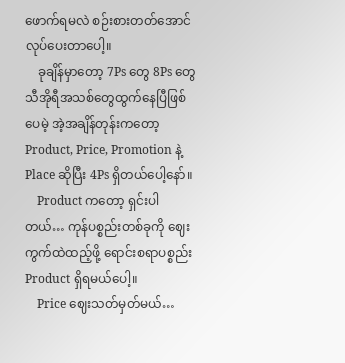ဖောက်ရမလဲ စဉ်းစားတတ်အောင်လုပ်ပေးတာပေါ့။
    ခုချိန်မှာတော့ 7Ps တွေ 8Ps တွေ သီအိုရီအသစ်တွေထွက်နေပြီဖြစ်ပေမဲ့ အဲ့အချိန်တုန်းကတော့ Product, Price, Promotion နဲ့ Place ဆိုပြီး 4Ps ရှိတယ်ပေါ့နော်။
    Product ကတော့ ရှင်းပါတယ်… ကုန်ပစ္စည်းတစ်ခုကို ဈေးကွက်ထဲထည့်ဖို့ ရောင်းစရာပစ္စည်း Product ရှိရမယ်ပေါ့။
    Price ဈေးသတ်မှတ်မယ်…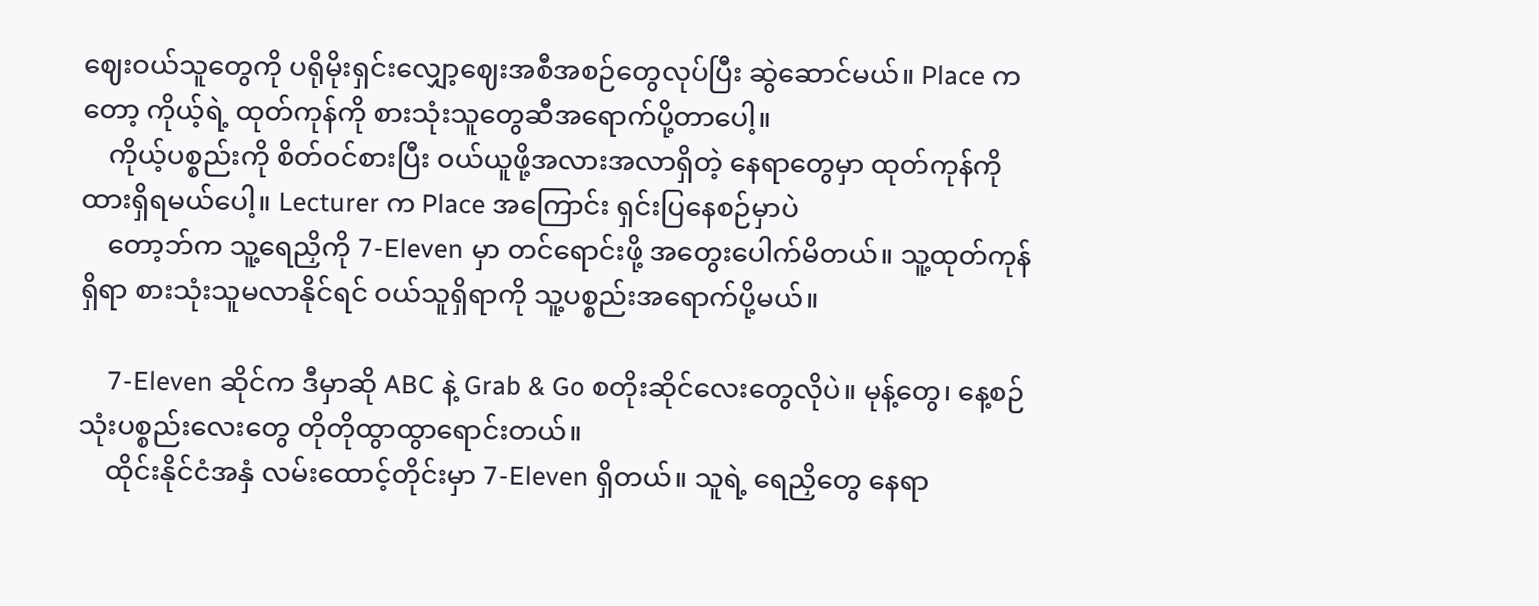ဈေးဝယ်သူတွေကို ပရိုမိုးရှင်းလျှော့ဈေးအစီအစဉ်တွေလုပ်ပြီး ဆွဲဆောင်မယ်။ Place ကတော့ ကိုယ့်ရဲ့ ထုတ်ကုန်ကို စားသုံးသူတွေဆီအရောက်ပို့တာပေါ့။
    ကိုယ့်ပစ္စည်းကို စိတ်ဝင်စားပြီး ဝယ်ယူဖို့အလားအလာရှိတဲ့ နေရာတွေမှာ ထုတ်ကုန်ကို ထားရှိရမယ်ပေါ့။ Lecturer က Place အကြောင်း ရှင်းပြနေစဉ်မှာပဲ
    တော့ဘ်က သူ့ရေညှိကို 7-Eleven မှာ တင်ရောင်းဖို့ အတွေးပေါက်မိတယ်။ သူ့ထုတ်ကုန်ရှိရာ စားသုံးသူမလာနိုင်ရင် ဝယ်သူရှိရာကို သူ့ပစ္စည်းအရောက်ပို့မယ်။

    7-Eleven ဆိုင်က ဒီမှာဆို ABC နဲ့ Grab & Go စတိုးဆိုင်လေးတွေလိုပဲ။ မုန့်တွေ၊ နေ့စဉ်သုံးပစ္စည်းလေးတွေ တိုတိုထွာထွာရောင်းတယ်။
    ထိုင်းနိုင်ငံအနှံ လမ်းထောင့်တိုင်းမှာ 7-Eleven ရှိတယ်။ သူရဲ့ ရေညှိတွေ နေရာ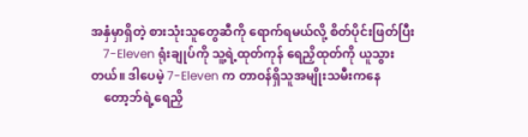အနှံမှာရှိတဲ့ စားသုံးသူတွေဆီကို ရောက်ရမယ်လို့ စိတ်ပိုင်းဖြတ်ပြီး
    7-Eleven ရုံးချုပ်ကို သူ့ရဲ့ထုတ်ကုန် ရေညှိထုတ်ကို ယူသွားတယ်။ ဒါပေမဲ့ 7-Eleven က တာဝန်ရှိသူအမျိုးသမီးကနေ
    တော့ဘ်ရဲ့ရေညှိ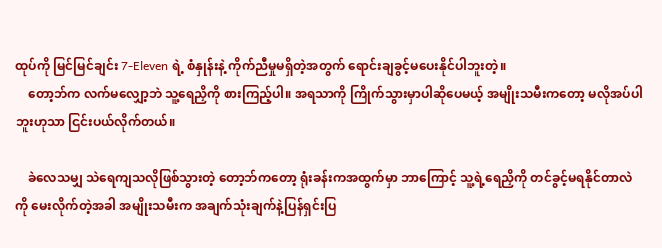ထုပ်ကို မြင်မြင်ချင်း 7-Eleven ရဲ့ စံနှုန်းနဲ့ ကိုက်ညီမှုမရှိတဲ့အတွက် ရောင်းချခွင့်မပေးနိုင်ပါဘူးတဲ့။
    တော့ဘ်က လက်မလျှော့ဘဲ သူ့ရေညှိကို စားကြည့်ပါ။ အရသာကို ကြိုက်သွားမှာပါဆိုပေမယ့် အမျိုးသမီးကတော့ မလိုအပ်ပါဘူးဟုသာ ငြင်းပယ်လိုက်တယ်။

    ခဲလေသမျှ သဲရေကျသလိုဖြစ်သွားတဲ့ တော့ဘ်ကတော့ ရုံးခန်းကအထွက်မှာ ဘာကြောင့် သူ့ရဲ့ရေညှိကို တင်ခွင့်မရနိုင်တာလဲကို မေးလိုက်တဲ့အခါ အမျိုးသမီးက အချက်သုံးချက်နဲ့ပြန်ရှင်းပြ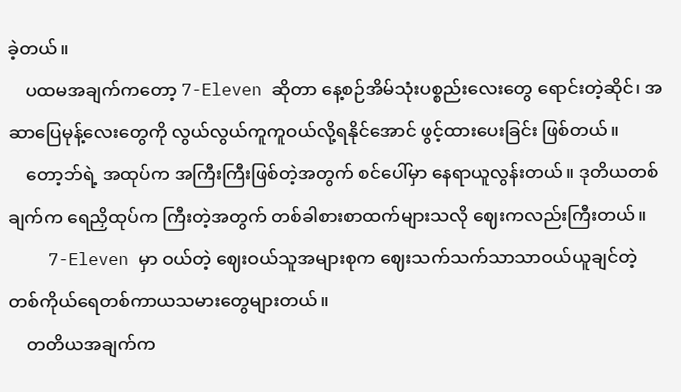ခဲ့တယ်။
    ပထမအချက်ကတော့ 7-Eleven ဆိုတာ နေ့စဉ်အိမ်သုံးပစ္စည်းလေးတွေ ရောင်းတဲ့ဆိုင်၊ အဆာပြေမုန့်လေးတွေကို လွယ်လွယ်ကူကူဝယ်လို့ရနိုင်အောင် ဖွင့်ထားပေးခြင်း ဖြစ်တယ်။
    တော့ဘ်ရဲ့ အထုပ်က အကြီးကြီးဖြစ်တဲ့အတွက် စင်ပေါ်မှာ နေရာယူလွန်းတယ်။ ဒုတိယတစ်ချက်က ရေညှိထုပ်က ကြီးတဲ့အတွက် တစ်ခါစားစာထက်များသလို ဈေးကလည်းကြီးတယ်။
    7-Eleven မှာ ဝယ်တဲ့ ဈေးဝယ်သူအများစုက ဈေးသက်သက်သာသာဝယ်ယူချင်တဲ့ တစ်ကိုယ်ရေတစ်ကာယသမားတွေများတယ်။
    တတိယအချက်က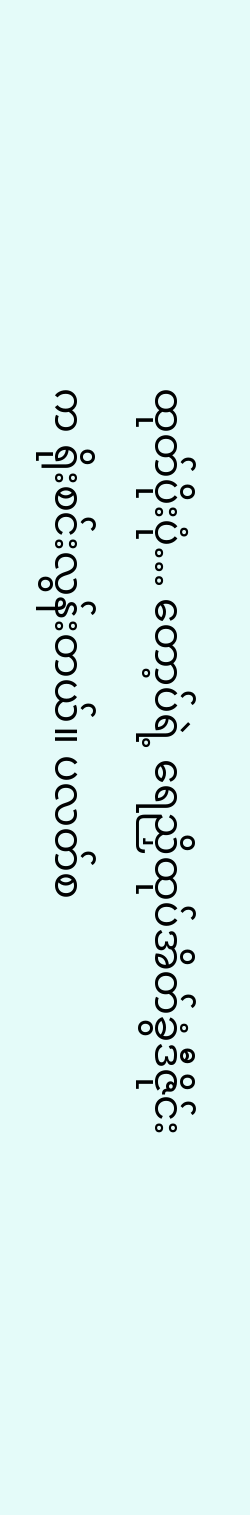ထုတ်ပိုးပုံ… တော့ပ်ရဲ့ ရေညှိထုပ်အိတ်ခွံဒီဇိုင်းက ရိုးစင်းလွန်းတယ်။ ပလတ်စ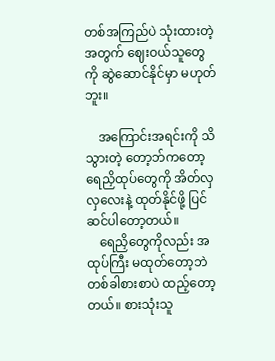တစ်အကြည်ပဲ သုံးထားတဲ့အတွက် ဈေးဝယ်သူတွေကို ဆွဲဆောင်နိုင်မှာ မဟုတ်ဘူး။

    အကြောင်းအရင်းကို သိသွားတဲ့ တော့ဘ်ကတော့ ရေညှိထုပ်တွေကို အိတ်လှလှလေးနဲ့ ထုတ်နိုင်ဖို့ ပြင်ဆင်ပါတော့တယ်။
    ရေညှိတွေကိုလည်း အထုပ်ကြီး မထုတ်တော့ဘဲ တစ်ခါစားစာပဲ ထည့်တော့တယ်။ စားသုံးသူ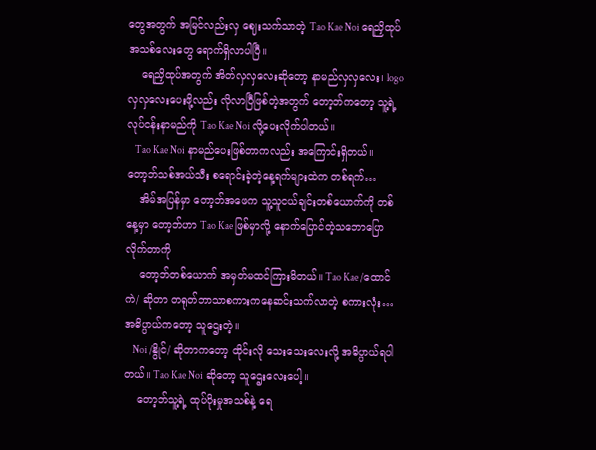တွေအတွက် အမြင်လည်းလှ ဈေးသက်သာတဲ့ Tao Kae Noi ရေညှိထုပ်အသစ်လေးတွေ ရောက်ရှိလာပါပြီ။
    ရေညှိထုပ်အတွက် အိတ်လှလှလေးဆိုတော့ နာမည်လှလှလေး၊ logo လှလှလေးပေးဖို့လည်း လိုလာပြီဖြစ်တဲ့အတွက် တော့ဘ်ကတော့ သူ့ရဲ့လုပ်ငန်းနာမည်ကို Tao Kae Noi လို့ပေးလိုက်ပါတယ်။
    Tao Kae Noi နာမည်ပေးဖြစ်တာကလည်း အကြောင်းရှိတယ်။ တော့ဘ်သစ်အယ်သီး စရောင်းခဲ့တဲ့နေ့ရက်များထဲက တစ်ရက်…
    အိမ်အပြန်မှာ တော့ဘ်အဖေက သူ့သူငယ်ချင်းတစ်ယောက်ကို တစ်နေ့မှာ တော့ဘ်ဟာ Tao Kae ဖြစ်မှာလို့ နောက်ပြောင်တဲ့သဘောပြောလိုက်တာကို
    တော့ဘ်တစ်ယောက် အမှတ်မထင်ကြားမိတယ်။ Tao Kae /ထောင်ကဲ/ ဆိုတာ တရုတ်ဘာသာစကားကနေဆင်းသက်လာတဲ့ စကားလုံး… အဓိပ္ပာယ်ကတော့ သူဌေးတဲ့။
    Noi /နွိုင်/ ဆိုတာကတော့ ထိုင်းလို သေးသေးလေးလို့ အဓိပ္ပာယ်ရပါတယ်။ Tao Kae Noi ဆိုတော့ သူဌေးလေးပေါ့။
    တော့ဘ်သူ့ရဲ့ ထုပ်ပိုးမှုအသစ်နဲ့ ရေ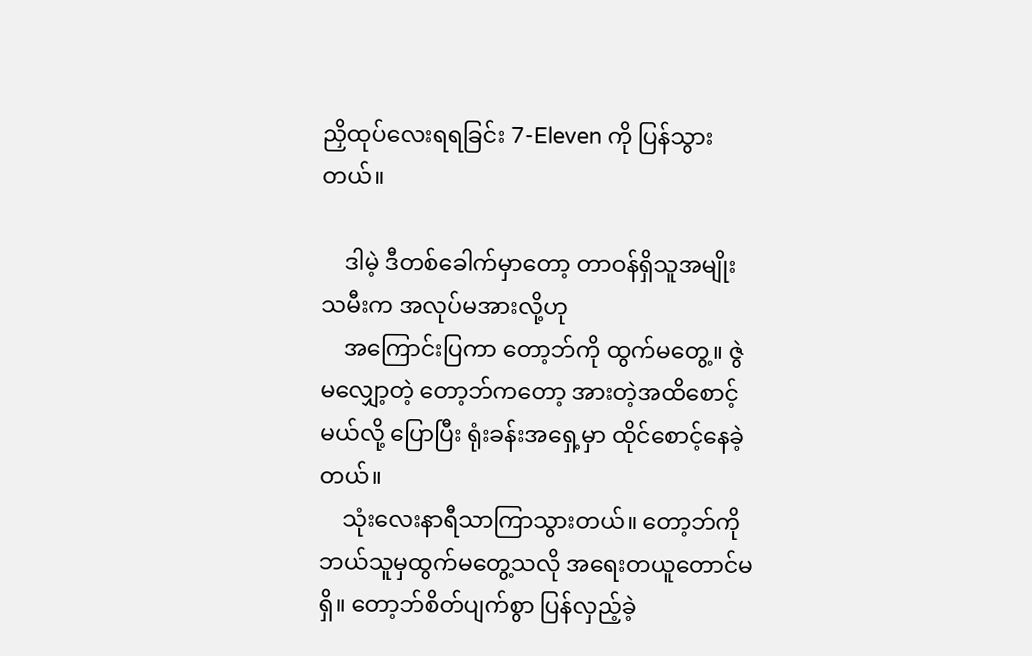ညှိထုပ်လေးရရခြင်း 7-Eleven ကို ပြန်သွားတယ်။

    ဒါမဲ့ ဒီတစ်ခေါက်မှာတော့ တာဝန်ရှိသူအမျိုးသမီးက အလုပ်မအားလို့ဟု
    အကြောင်းပြကာ တော့ဘ်ကို ထွက်မတွေ့။ ဇွဲမလျှော့တဲ့ တော့ဘ်ကတော့ အားတဲ့အထိစောင့်မယ်လို့ ပြောပြီး ရုံးခန်းအရှေ့မှာ ထိုင်စောင့်နေခဲ့တယ်။
    သုံးလေးနာရီသာကြာသွားတယ်။ တော့ဘ်ကို ဘယ်သူမှထွက်မတွေ့သလို အရေးတယူတောင်မရှိ။ တော့ဘ်စိတ်ပျက်စွာ ပြန်လှည့်ခဲ့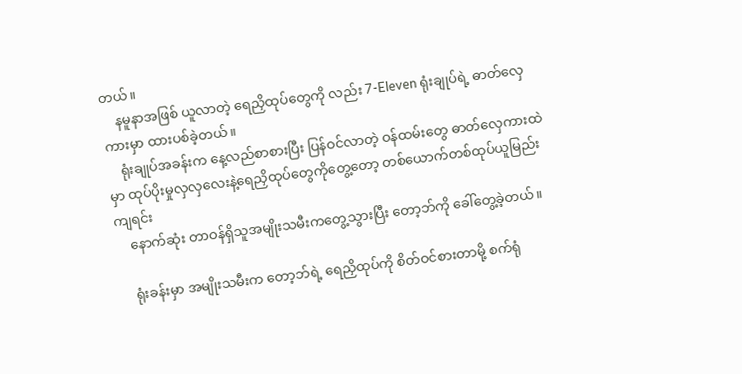တယ်။
    နမူနာအဖြစ် ယူလာတဲ့ ရေညှိထုပ်တွေကို လည်း 7-Eleven ရုံးချုပ်ရဲ့ ဓာတ်လှေကားမှာ ထားပစ်ခဲ့တယ်။
    ရုံးချုပ်အခန်းက နေ့လည်စာစားပြီး ပြန်ဝင်လာတဲ့ ဝန်ထမ်းတွေ ဓာတ်လှေကားထဲမှာ ထုပ်ပိုးမှုလှလှလေးနဲ့ရေညှိထုပ်တွေကိုတွေ့တော့ တစ်ယောက်တစ်ထုပ်ယူမြည်းကျရင်း
    နောက်ဆုံး တာဝန်ရှိသူအမျိုးသမီးကတွေ့သွားပြီး တော့ဘ်ကို ခေါ်တွေ့ခဲ့တယ်။

    ရုံးခန်းမှာ အမျိုးသမီးက တော့ဘ်ရဲ့ ရေညှိထုပ်ကို စိတ်ဝင်စားတာမို့ စက်ရုံ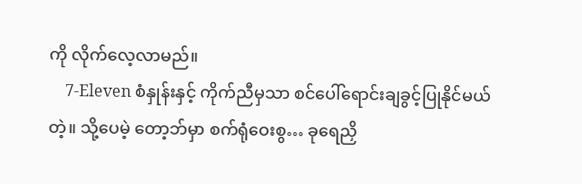ကို လိုက်လေ့လာမည်။
    7-Eleven စံနှုန်းနှင့် ကိုက်ညီမှသာ စင်ပေါ်ရောင်းချခွင့်ပြုနိုင်မယ်တဲ့။ သို့ပေမဲ့ တော့ဘ်မှာ စက်ရုံဝေးစွ… ခုရေညှိ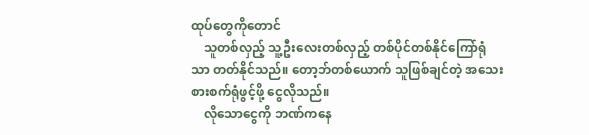ထုပ်တွေကိုတောင်
    သူတစ်လှည့် သူ့ဦးလေးတစ်လှည့် တစ်ပိုင်တစ်နိုင်ကြော်ရုံသာ တတ်နိုင်သည်။ တော့ဘ်တစ်ယောက် သူဖြစ်ချင်တဲ့ အသေးစားစက်ရုံဖွင့်ဖို့ ငွေလိုသည်။
    လိုသောငွေကို ဘဏ်ကနေ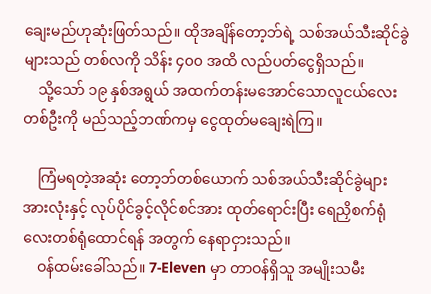ချေးမည်ဟုဆုံးဖြတ်သည်။ ထိုအချိန်တော့ဘ်ရဲ့ သစ်အယ်သီးဆိုင်ခွဲများသည် တစ်လကို သိန်း ၄၀၀ အထိ လည်ပတ်ငွေရှိသည်။
    သို့သော် ၁၉ နှစ်အရွယ် အထက်တန်းမအောင်သောလူငယ်လေးတစ်ဦးကို မည်သည့်ဘဏ်ကမှ ငွေထုတ်မချေးရဲကြ။

    ကြံမရတဲ့အဆုံး တော့ဘ်တစ်ယောက် သစ်အယ်သီးဆိုင်ခွဲများအားလုံးနှင့် လုပ်ပိုင်ခွင့်လိုင်စင်အား ထုတ်ရောင်းပြီး ရေညှိစက်ရုံလေးတစ်ရုံထောင်ရန် အတွက် နေရာငှားသည်။
    ဝန်ထမ်းခေါ်သည်။ 7-Eleven မှာ တာဝန်ရှိသူ အမျိုးသမီး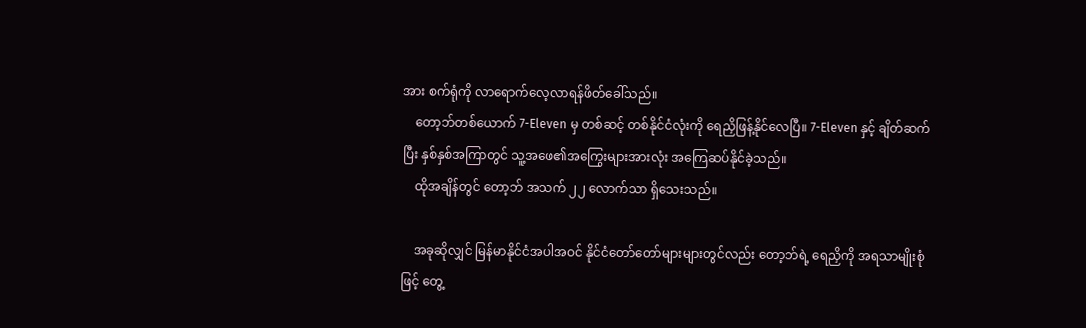အား စက်ရုံကို လာရောက်လေ့လာရန်ဖိတ်ခေါ်သည်။
    တော့ဘ်တစ်ယောက် 7-Eleven မှ တစ်ဆင့် တစ်နိုင်ငံလုံးကို ရေညှိဖြန့်နိုင်လေပြီ။ 7-Eleven နှင့် ချိတ်ဆက်ပြီး နှစ်နှစ်အကြာတွင် သူ့အဖေ၏အကြွေးများအားလုံး အကြေဆပ်နိုင်ခဲ့သည်။
    ထိုအချိန်တွင် တော့ဘ် အသက် ၂၂ လောက်သာ ရှိသေးသည်။

    အခုဆိုလျှင် မြန်မာနိုင်ငံအပါအဝင် နိုင်ငံတော်တော်များများတွင်လည်း တော့ဘ်ရဲ့ ရေညှိကို အရသာမျိုးစုံဖြင့် တွေ့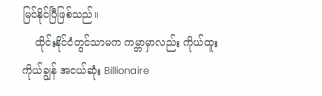မြင်နိုင်ပြီဖြစ်သည်။
    ထိုင်းနိုင်ငံတွင်သာမက ကမ္ဘာမှာလည်း ကိုယ်ထူးကိုယ်ချွန် အငယ်ဆုံး Billionaire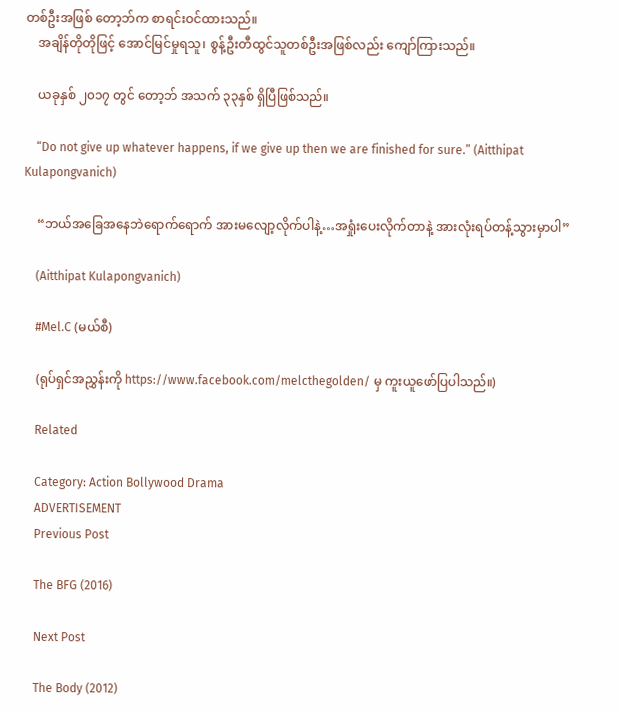တစ်ဦးအဖြစ် တော့ဘ်က စာရင်းဝင်ထားသည်။
    အချိန်တိုတိုဖြင့် အောင်မြင်မှုရသူ၊ စွန့်ဦးတီထွင်သူတစ်ဦးအဖြစ်လည်း ကျော်ကြားသည်။

    ယခုနှစ် ၂၀၁၇ တွင် တော့ဘ် အသက် ၃၃နှစ် ရှိပြီဖြစ်သည်။

    “Do not give up whatever happens, if we give up then we are finished for sure.” (Aitthipat Kulapongvanich)

    “ဘယ်အခြေအနေဘဲရောက်ရောက် အားမလျော့လိုက်ပါနဲ့…အရှုံးပေးလိုက်တာနဲ့ အားလုံးရပ်တန့်သွားမှာပါ”

    (Aitthipat Kulapongvanich)

    #Mel.C (မယ်စီ)

    (ရုပ်ရှင်အညွှန်းကို https://www.facebook.com/melcthegolden/ မှ ကူးယူဖော်ပြပါသည်။)

    Related

    Category: Action Bollywood Drama
    ADVERTISEMENT
    Previous Post

    The BFG (2016)

    Next Post

    The Body (2012)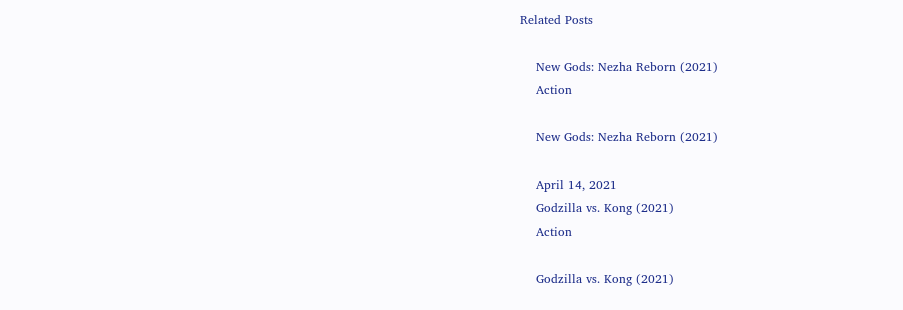Related Posts

    New Gods: Nezha Reborn (2021)
    Action

    New Gods: Nezha Reborn (2021)

    April 14, 2021
    Godzilla vs. Kong (2021)
    Action

    Godzilla vs. Kong (2021)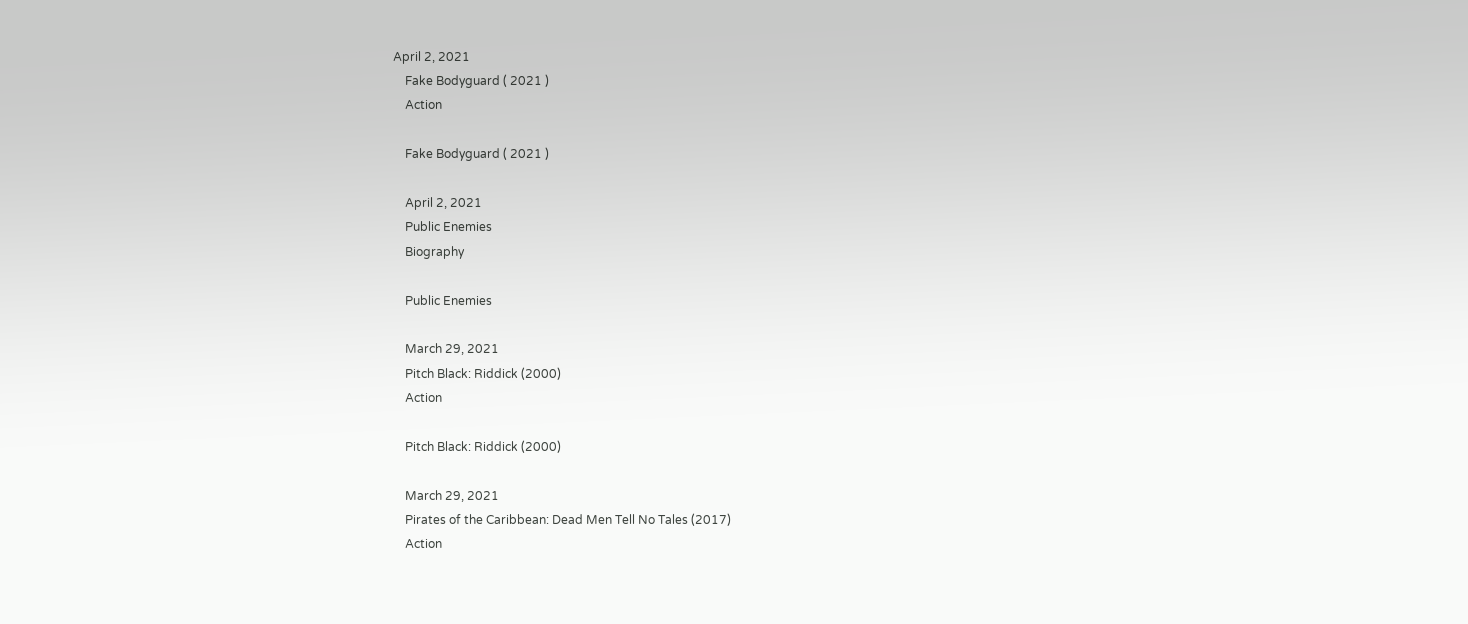April 2, 2021
    Fake Bodyguard ( 2021 )
    Action

    Fake Bodyguard ( 2021 )

    April 2, 2021
    Public Enemies
    Biography

    Public Enemies

    March 29, 2021
    Pitch Black: Riddick (2000)
    Action

    Pitch Black: Riddick (2000)

    March 29, 2021
    Pirates of the Caribbean: Dead Men Tell No Tales (2017)
    Action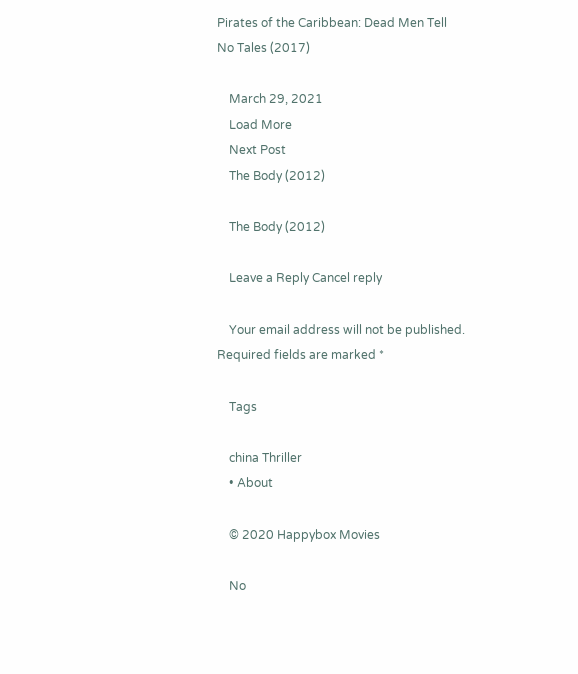Pirates of the Caribbean: Dead Men Tell No Tales (2017)

    March 29, 2021
    Load More
    Next Post
    The Body (2012)

    The Body (2012)

    Leave a Reply Cancel reply

    Your email address will not be published. Required fields are marked *

    Tags

    china Thriller
    • About

    © 2020 Happybox Movies

    No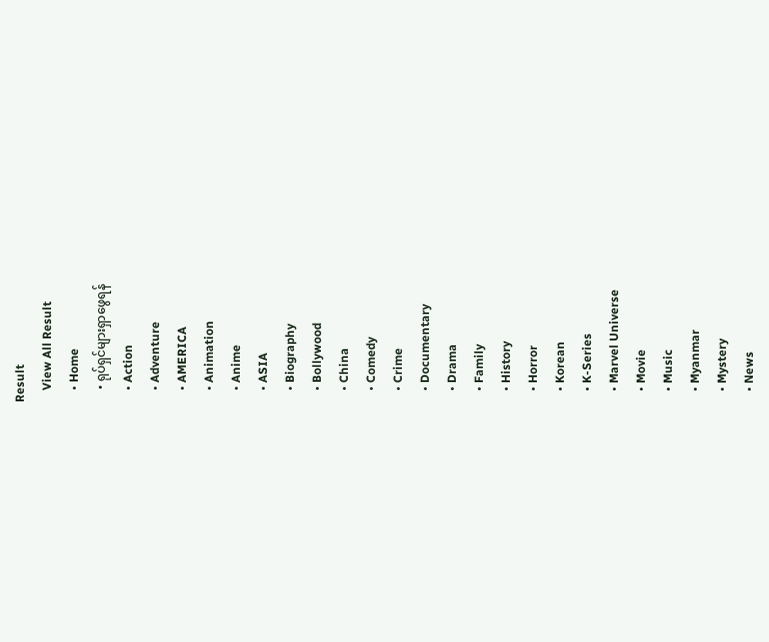Result
    View All Result
    • Home
    • ရုပ်ရှင်များရှာဖွေရန်
    • Action
    • Adventure
    • AMERICA
    • Animation
    • Anime
    • ASIA
    • Biography
    • Bollywood
    • China
    • Comedy
    • Crime
    • Documentary
    • Drama
    • Family
    • History
    • Horror
    • Korean
    • K-Series
    • Marvel Universe
    • Movie
    • Music
    • Myanmar
    • Mystery
    • News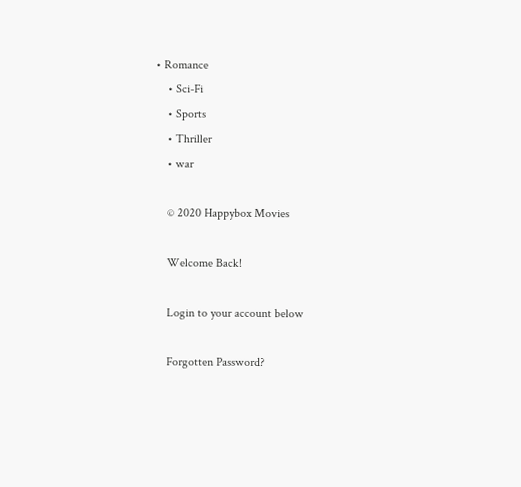• Romance
    • Sci-Fi
    • Sports
    • Thriller
    • war

    © 2020 Happybox Movies

    Welcome Back!

    Login to your account below

    Forgotten Password?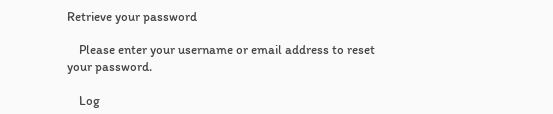Retrieve your password

    Please enter your username or email address to reset your password.

    Log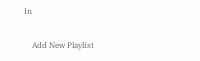In

    Add New Playlist